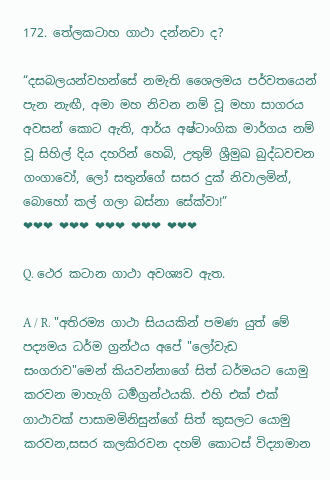172. තේලකටාහ ගාථා දන්නවා ද?

“දසබලයන්වහන්සේ නමැති ශෛලමය පර්වතයෙන් පැන නැඟී, අමා මහ නිවන නම් වූ මහා සාගරය අවසන් කොට ඇති, ආර්ය අෂ්ටාංගික මාර්ගය නම් වූ සිහිල් දිය දහරින් හෙබි, උතුම් ශ්‍රීමුඛ බුද්ධවචන ගංගාවෝ, ලෝ සතුන්ගේ සසර දුක් නිවාලමින්, බොහෝ කල් ගලා බස්නා සේක්වා!”
❤❤❤ ❤❤❤ ❤❤❤ ❤❤❤ ❤❤❤

Q. ථෙර කටාන ගාථා අවශ්‍යව ඇත.

A / R. "අතිරම්‍ය ගාථා සියයකින් පමණ යුත් මේ පද්‍යමය ධර්ම ග්‍රන්ථය අපේ "ලෝවැඩ සංගරාව"මෙන් කියවන්නාගේ සිත් ධර්මයට යොමු කරවන මාහැගි ධර්‍මග්‍රන්ථයකි. එහි එක් එක් ගාථාවක් පාසාමමිනිසුන්ගේ සිත් කුසලට යොමු කරවන,සසර කලකිරවන දහම් කොටස් විද්‍යාමාන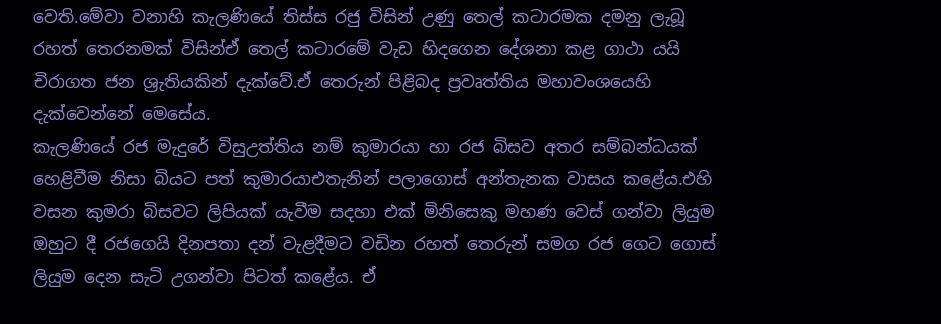වෙති.මේවා වනාහි කැලණියේ තිස්ස රජු විසින් උණු තෙල් කටාරමක දමනු ලැබූ රහත් තෙරනමක් විසින්ඒ තෙල් කටාරමේ වැඩ හිදගෙන දේශනා කළ ගාථා යයි චිරාගත ජන ශ්‍රැතියකින් දැක්වේ.ඒ තෙරුන් පිළිබද ප්‍රවෘත්තිය මහාවංශයෙහි දැක්වෙන්නේ මෙසේය.
කැලණියේ රජ මැදුරේ විසුඋත්තිය නම් කුමාරයා හා රජ බිසව අතර සම්බන්ධයක් හෙළිවීම නිසා බියට පත් කුමාරයාඑතැනින් පලාගොස් අන්තැනක වාසය කළේය.එහි වසන කුමරා බිසවට ලිපියක් යැවීම සදහා එක් මිනිසෙකු මහණ වෙස් ගන්වා ලියුම ඔහුට දී රජගෙයි දිනපතා දන් වැළදීමට වඩින රහත් තෙරුන් සමග රජ ගෙට ගොස් ලියුම දෙන සැටි උගන්වා පිටත් කළේය. ඒ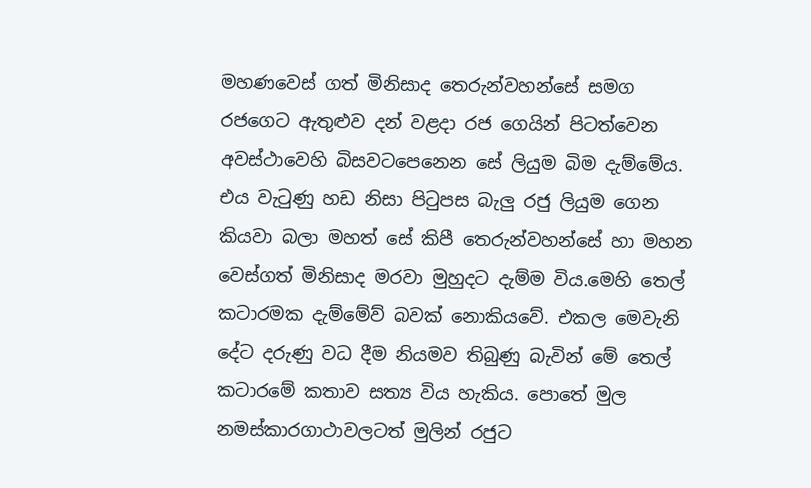මහණවෙස් ගත් මිනිසාද තෙරුන්වහන්සේ සමග රජගෙට ඇතුළුව දන් වළදා රජ ගෙයින් පිටත්වෙන අවස්ථාවෙහි බිසවටපෙනෙන සේ ලියුම බිම දැම්මේය. එය වැටුණු හඩ නිසා පිටුපස බැලු රජු ලියුම ගෙන කියවා බලා මහත් සේ කිපී තෙරුන්වහන්සේ හා මහන වෙස්ගත් මිනිසාද මරවා මුහුදට දැම්ම විය.මෙහි තෙල් කටාරමක දැම්මේව් බවක් නොකියවේ. එකල මෙවැනි දේට දරුණු වධ දීම නියමව තිබුණු බැවින් මේ තෙල් කටාරමේ කතාව සත්‍ය විය හැකිය. පොතේ මුල නමස්කාරගාථාවලටත් මුලින් රජුට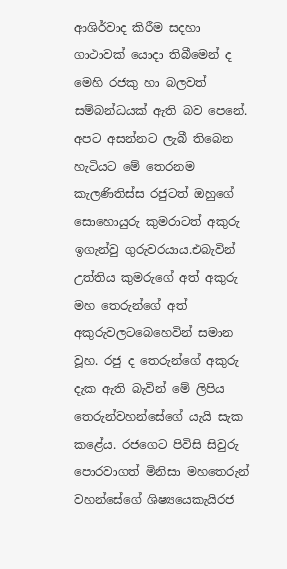ආශිර්වාද කිරීම සදහා ගාථාවක් යොදා තිබීමෙන් ද මෙහි රජකු හා බලවත් සම්බන්ධයක් ඇති බව පෙනේ.
අපට අසන්නට ලැබී තිබෙන හැටියට මේ තෙරනම කැලණිතිස්ස රජුටත් ඔහුගේ සොහොයුරු කුමරාටත් අකුරු ඉගැන්වු ගුරුවරයාය.එබැවින් උත්තිය කුමරුගේ අත් අකුරු මහ තෙරුන්ගේ අත් අකුරුවලටබෙහෙවින් සමාන වූහ. රජු ද තෙරුන්ගේ අකුරු දැක ඇති බැවින් මේ ලිපිය තෙරුන්වහන්සේගේ යැයි සැක කළේය. රජගෙට පිවිසි සිවුරු පොරවාගත් මිනිසා මහතෙරුන් වහන්සේගේ ශිෂ්‍යයෙකැයිරජ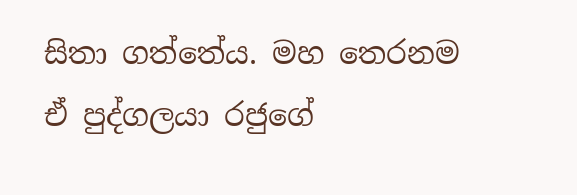සිතා ගත්තේය. මහ තෙරනම ඒ පුද්ගලයා රජුගේ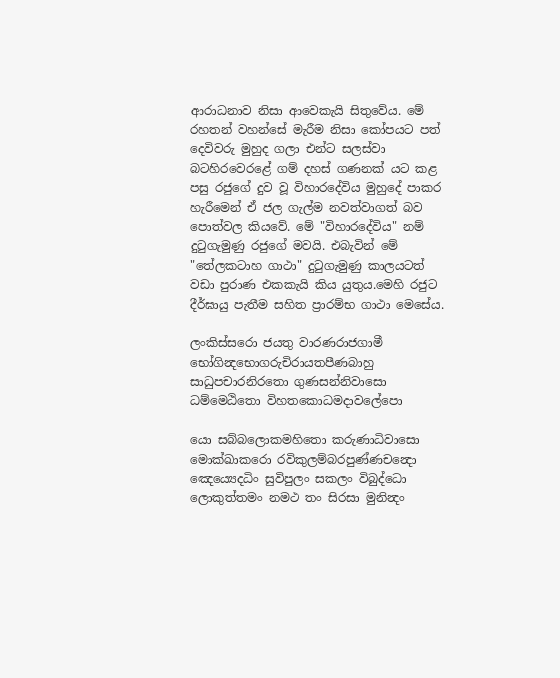ආරාධනාව නිසා ආවෙකැයි සිතුවේය. මේ රහතන් වහන්සේ මැරීම නිසා කෝපයට පත් දෙවිවරු මුහුද ගලා එන්ට සලස්වා බටහිරවෙරළේ ගම් දහස් ගණනක් යට කළ පසු රජුගේ දුව වූ විහාරදේවිය මුහුදේ පාකර හැරීමෙන් ඒ ජල ගැල්ම නවත්වාගත් බව පොත්වල කියවේ. මේ "විහාරදේවිය" නම් දුටුගැමුණු රජුගේ මවයි. එබැවින් මේ "තේලකටාහ ගාථා" දුටුගැමුණු කාලයටත් වඩා පුරාණ එකකැයි කිය යුතුය.මෙහි රජුට දීර්ඝායු පැතීම සහිත ප්‍රාරම්භ ගාථා මෙසේය.

ලංකිස්‍සරො ජයතු වාරණරාජගාමී භෝගින්‍දභොගරුචිරායතපීණබාහු
සාධුපචාරනිරතො ගුණසන්නිවාසො
ධම්‍මෙඨිතො විහතකොධමදාවලේපො

යො සබ්‍බලොකමහිතො කරුණාධිවාසො
මොක්ඛාකරො රවිකුලම්බරපුණ්‍ණචන්‍දො
ඤෙය්‍යෙදධිං සුවිපුලං සකලං විබුද්ධො
ලොකුත්තමං නමථ තං සිරසා මුනින්‍දං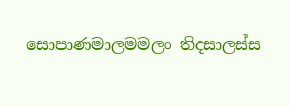සොපාණමාලමමලං තිදසාලස්‍ස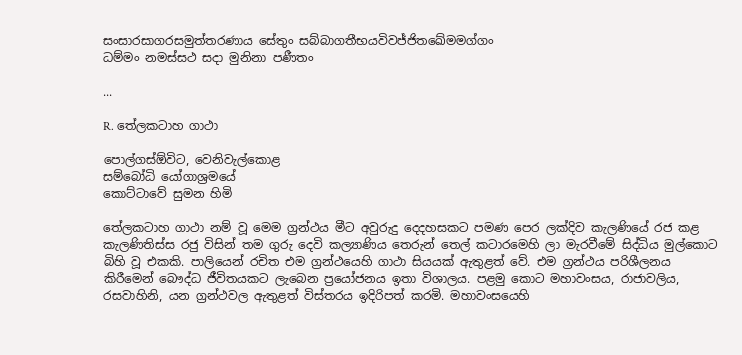සංසාරසාගරසමුත්තරණාය සේතුං සබ්බාගතීභයවිවජ්ජිතඛේමමග්ගං
ධම්මං නමස්සථ සදා මුනිනා පණීතං

...

R. තේලකටාහ ගාථා

පොල්ගස්ඕවිට, වෙනිවැල්කොළ
සම්බෝධි යෝගාශ්‍රමයේ
කොට්ටාවේ සුමන හිමි

තේලකටාහ ගාථා නම් වූ මෙම ග්‍රන්ථය මීට අවුරුදු දෙදහසකට පමණ පෙර ලක්දිව කැලණියේ රජ කළ කැලණිතිස්ස රජු විසින් තම ගුරු දෙවි කල්‍යාණිය තෙරුන් තෙල් කටාරමෙහි ලා මැරවීමේ සිද්ධිය මුල්කොට බිහි වූ එකකි. පාලියෙන් රචිත එම ග්‍රන්ථයෙහි ගාථා සියයක් ඇතුළත් වේ. එම ග්‍රන්ථය පරිශීලනය කිරීමෙන් බෞද්ධ ජීවිතයකට ලැබෙන ප්‍රයෝජනය ඉතා විශාලය. පළමු කොට මහාවංසය, රාජාවලිය, රසවාහිනි, යන ග්‍රන්ථවල ඇතුළත් විස්තරය ඉදිරිපත් කරමි. මහාවංසයෙහි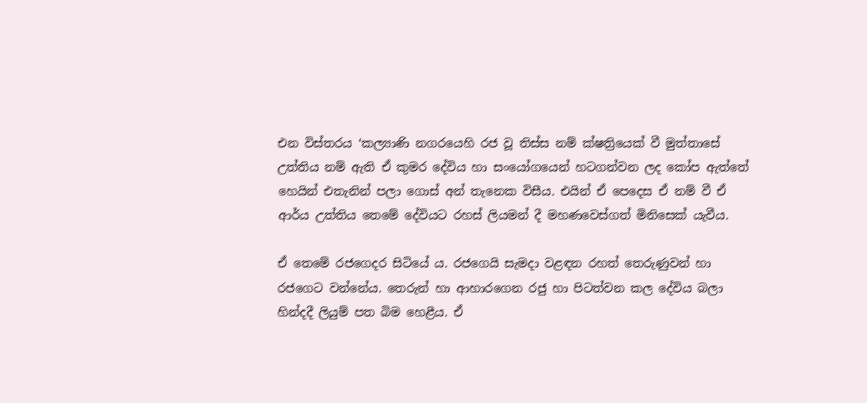එන විස්තරය ‘කල්‍යාණි නගරයෙහි රජ වූ තිස්ස නම් ක්ෂත්‍රියෙක් වී මුත්තාසේ උත්තිය නම් ඇති ඒ කුමර දේවිය හා සංයෝගයෙන් හටගන්වන ලද කෝප ඇත්තේ හෙයින් එතැනින් පලා ගොස් අන් තැනෙක විසීය. එයින් ඒ පෙදෙස ඒ නම් වී ඒ ආර්ය උත්තිය තෙමේ දේවියට රහස් ලියමන් දී මහණවෙස්ගත් මිනිසෙක් යැවීය.

ඒ තෙමේ රජගෙදර සිටියේ ය. රජගෙයි සැමදා වළඳන රහත් තෙරුණුවන් හා රජගෙට වන්නේය. තෙරුන් හා ආහාරගෙන රජු හා පිටත්වන කල දේවිය බලා හින්දදී ලියුම් පත බිම හෙළීය. ඒ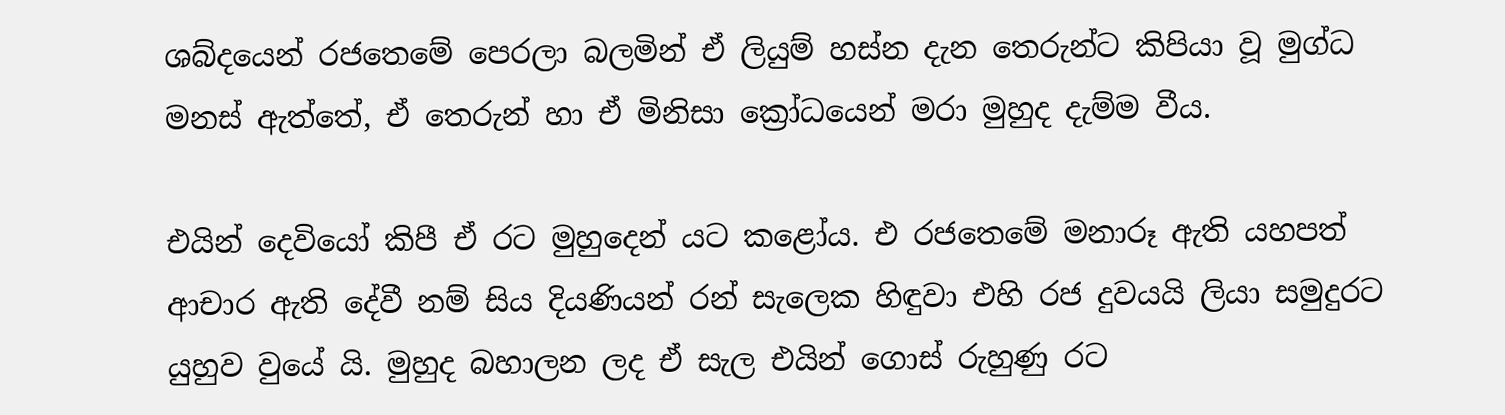ශබ්දයෙන් රජතෙමේ පෙරලා බලමින් ඒ ලියුම් හස්න දැන තෙරුන්ට කිපියා වූ මුග්ධ මනස් ඇත්තේ, ඒ තෙරුන් හා ඒ මිනිසා ක්‍රෝධයෙන් මරා මුහුද දැම්ම වීය.

එයින් දෙවියෝ කිපී ඒ රට මුහුදෙන් යට කළෝය. එ රජතෙමේ මනාරූ ඇති යහපත් ආචාර ඇති දේවී නම් සිය දියණියන් රන් සැලෙක හිඳුවා එහි රජ දුවයයි ලියා සමුදුරට යුහුව වුයේ යි. මුහුද බහාලන ලද ඒ සැල එයින් ගොස් රුහුණු රට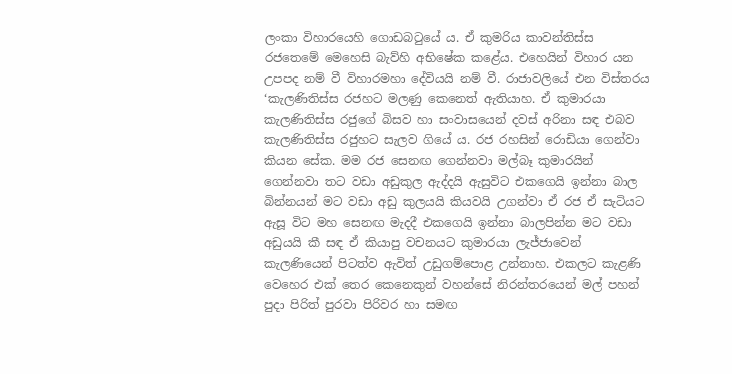ලංකා විහාරයෙහි ගොඩබටුයේ ය. ඒ කුමරිය කාවන්තිස්ස රජතෙමේ මෙහෙසි බැව්හි අභිෂේක කළේය. එහෙයින් විහාර යන උපපද නම් වී විහාරමහා දේවියයි නම් වී. රාජාවලියේ එන විස්තරය ‘කැලණිතිස්ස රජහට මලණු කෙනෙත් ඇතියාහ. ඒ කුමාරයා කැලණිතිස්ස රජුගේ බිසව හා සංවාසයෙන් දවස් අරිනා සඳ එබව කැලණිතිස්ස රජුහට සැලව ගියේ ය. රජ රහසින් රොඩියා ගෙන්වා කියන සේක. මම රජ සෙනඟ ගෙන්නවා මල්බෑ කුමාරයින් ගෙන්නවා තට වඩා අඩුකුල ඇද්දයි ඇසුවිට එකගෙයි ඉන්නා බාල බින්නයන් මට වඩා අඩු කුලයයි කියවයි උගන්වා ඒ රජ ඒ සැටියට ඇසූ විට මහ සෙනඟ මැදදී එකගෙයි ඉන්නා බාලපින්න මට වඩා අඩුයයි කී සඳ ඒ කියාපු වචනයට කුමාරයා ලැජ්ජාවෙන් කැලණියෙන් පිටත්ව ඇවිත් උඩුගම්පොළ උන්නාහ. එකලට කැළණි වෙහෙර එක් තෙර කෙනෙකුන් වහන්සේ නිරන්තරයෙන් මල් පහන් පුදා පිරිත් පුරවා පිරිවර හා සමඟ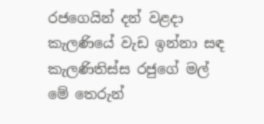රජගෙයින් දන් වළදා කැලණියේ වැඩ ඉන්නා සඳ කැලණිතිස්ස රජුගේ මල් මේ තෙරුන්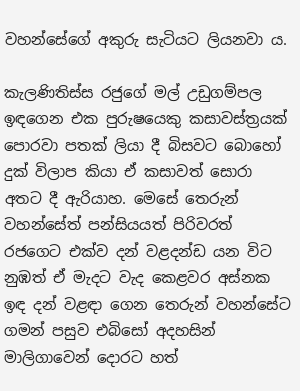වහන්සේගේ අකුරු සැටියට ලියනවා ය.

කැලණිතිස්ස රජුගේ මල් උඩුගම්පල ඉඳගෙන එක පුරුෂයෙකු කසාවස්ත්‍රයක් පොරවා පතක් ලියා දී බිසවට බොහෝ දුක් විලාප කියා ඒ කසාවත් සොරා අතට දී ඇරියාහ. මෙසේ තෙරුන් වහන්සේත් පන්සියයත් පිරිවරත් රජගෙට එක්ව දන් වළදන්ඩ යන විට නුඹත් ඒ මැදට වැද කෙළවර අස්නක ඉඳ දන් වළඳා ගෙන තෙරුන් වහන්සේට ගමන් පසුව එබිසෝ අදහසින් මාලිගාවෙන් දොරට හත්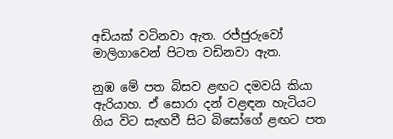අඩියක් වටිනවා ඇත. රජ්ජුරුවෝ මාලිගාවෙන් පිටත වඩිනවා ඇත.

නුඹ මේ පත බිසව ළඟට දමවයි කියා ඇරියාහ. ඒ සොරා දන් වළඳන හැටියට ගිය විට සැඟවී සිට බිසෝගේ ළඟට පත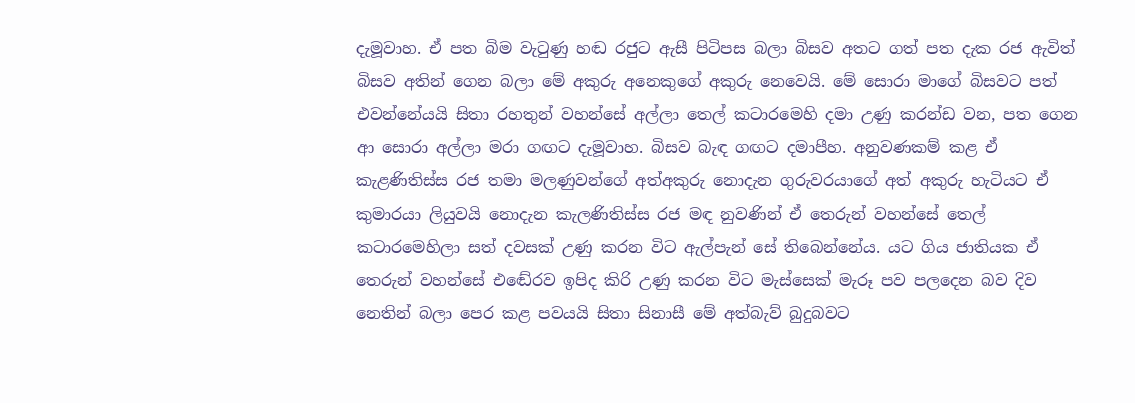දැමූවාහ. ඒ පත බිම වැටුණු හඬ රජුට ඇසී පිටිපස බලා බිසව අතට ගත් පත දැක රජ ඇවිත් බිසව අතින් ගෙන බලා මේ අකුරු අනෙකුගේ අකුරු නෙවෙයි. මේ සොරා මාගේ බිසවට පත් එවන්නේයයි සිතා රහතුන් වහන්සේ අල්ලා තෙල් කටාරමෙහි දමා උණු කරන්ඩ වන, පත ගෙන ආ සොරා අල්ලා මරා ගඟට දැමූවාහ. බිසව බැඳ ගඟට දමාපීහ. අනුවණකම් කළ ඒ කැළණිතිස්ස රජ තමා මලණුවන්ගේ අත්අකුරු නොදැන ගුරුවරයාගේ අත් අකුරු හැටියට ඒ කුමාරයා ලියුවයි නොදැන කැලණිතිස්ස රජ මඳ නුවණින් ඒ තෙරුන් වහන්සේ තෙල් කටාරමෙහිලා සත් දවසක් උණු කරන විට ඇල්පැන් සේ තිබෙන්නේය. යට ගිය ජාතියක ඒ තෙරුන් වහන්සේ එඬේරව ඉපිද කිරි උණු කරන විට මැස්සෙක් මැරූ පව පලදෙන බව දිව නෙතින් බලා පෙර කළ පවයයි සිතා සිනාසී මේ අත්බැව් බුදුබවට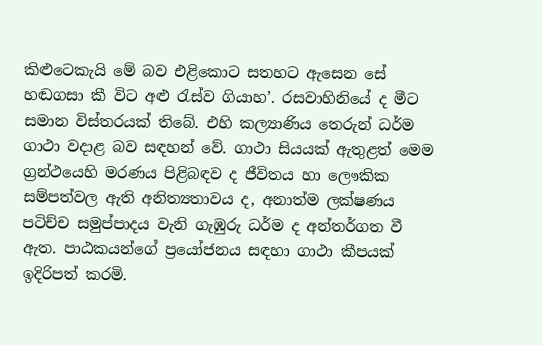කිළුටෙකැයි මේ බව එළිකොට සතහට ඇසෙන සේ හඬගසා කී විට අළු රැස්ව ගියාහ’. රසවාහිනියේ ද මීට සමාන විස්තරයක් තිබේ. එහි කල්‍යාණිය තෙරුන් ධර්ම ගාථා වදාළ බව සඳහන් වේ. ගාථා සියයක් ඇතුළත් මෙම ග්‍රන්ථයෙහි මරණය පිළිබඳව ද ජීවිතය හා ලෞකික සම්පත්වල ඇති අනිත්‍යතාවය ද, අනාත්ම ලක්ෂණය පටිච්ච සමුප්පාදය වැනි ගැඹුරු ධර්ම ද අන්තර්ගත වී ඇත. පාඨකයන්ගේ ප්‍රයෝජනය සඳහා ගාථා කීපයක් ඉදිරිපත් කරමි.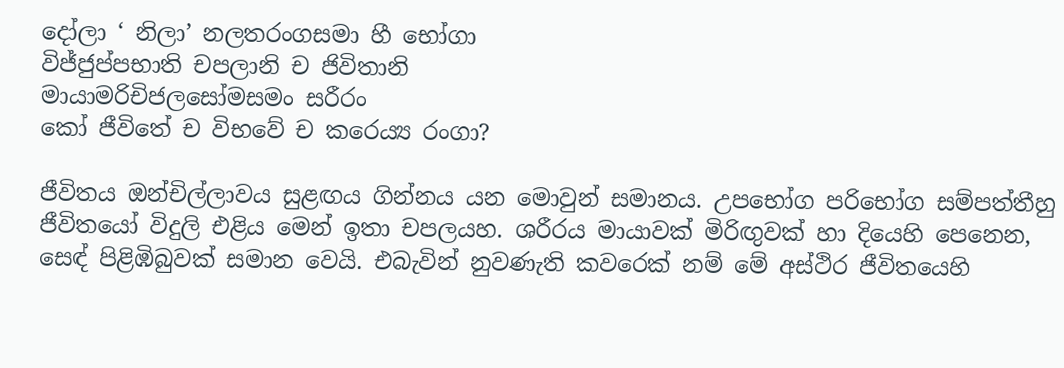දෝලා ‘ නිලා’ නලතරංගසමා හී භෝගා
විජ්ජුප්පභාති චපලානි ච ජිවිතානි
මායාමරිචිජලසෝමසමං සරීරං
කෝ ජීවිතේ ච විභවේ ච කරෙය්‍ය රංගා?

ජීවිතය ඔන්චිල්ලාවය සුළඟය ගින්නය යන මොවුන් සමානය. උපභෝග පරිභෝග සම්පත්තීහු ජීවිතයෝ විදුලි එළිය මෙන් ඉතා චපලයහ. ශරීරය මායාවක් මිරිඟුවක් හා දියෙහි පෙනෙන, ස‍ෙඳ් පිළිඹිබුවක් සමාන වෙයි. එබැවින් නුවණැති කවරෙක් නම් මේ අස්ථිර ජීවිතයෙහි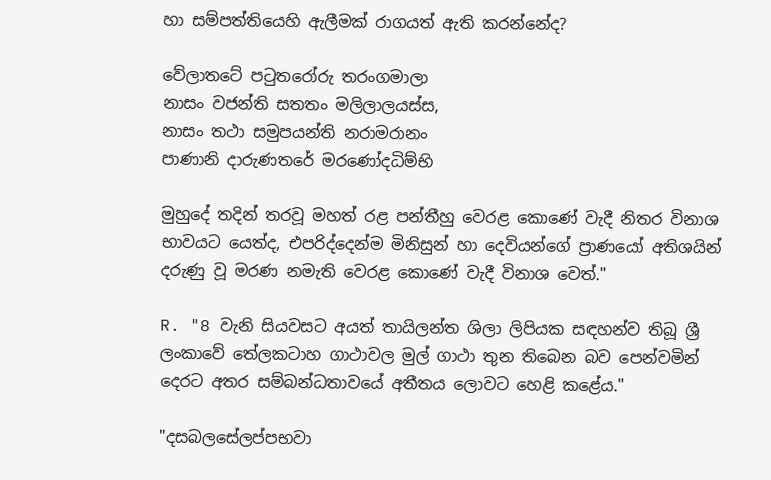හා සම්පත්තියෙහි ඇලීමක් රාගයත් ඇති කරන්නේද?

වේලාතටේ පටුතරෝරු තරංගමාලා
නාසං වජන්ති සතතං මලිලාලයස්ස,
නාසං තථා සමුපයන්ති නරාමරානං
පාණානි දාරුණතරේ මරණෝදධිම්භි

මුහුදේ තදින් තරවූ මහත් රළ පන්තීහු වෙරළ කොණේ වැදී නිතර විනාශ භාවයට යෙත්ද, එපරිද්දෙන්ම මිනිසුන් හා දෙවියන්ගේ ප්‍රාණයෝ අතිශයින් දරුණු වූ මරණ නමැති වෙරළ කොණේ වැදී විනාශ වෙත්."

R. "8 වැනි සියවසට අයත් තායිලන්ත ශිලා ලිපියක සඳහන්ව තිබූ ශ්‍රී ලංකාවේ තේලකටාහ ගාථාවල මුල් ගාථා තුන තිබෙන බව පෙන්වමින් දෙරට අතර සම්බන්ධතාවයේ අතීතය ලොවට හෙළි කළේය."

"දසබලසේලප්පභවා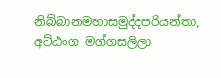නිබ්බානමහාසමුද්දපරියන්තා, අට්ඨංග මග්ගසලිලා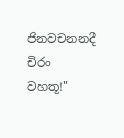ජිනවචනනදී චිරං වහතූ!"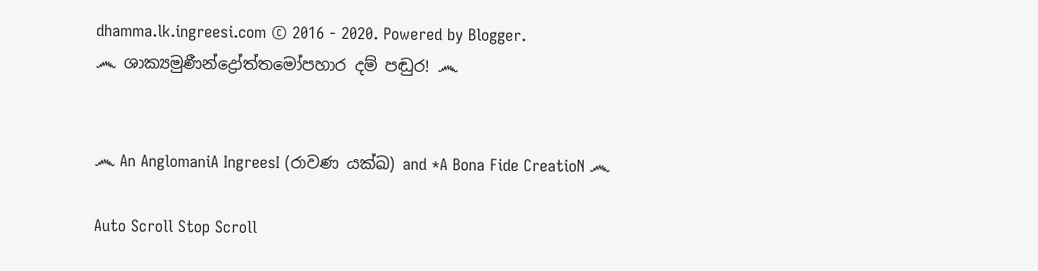dhamma.lk.ingreesi.com © 2016 - 2020. Powered by Blogger.
෴ ශාක්‍යමුණීන්ද්‍රෝත්තමෝපහාර දම් පඬුර! ෴


෴ An AnglomaniA IngreesI (රාවණ යක්ඛ) and *A Bona Fide CreatioN ෴

Auto Scroll Stop Scroll